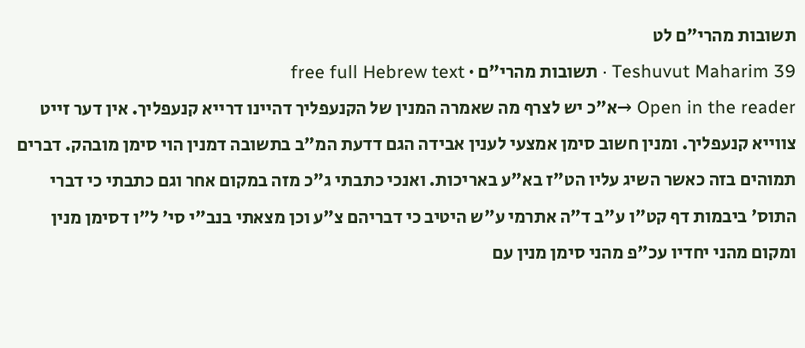תשובות מהרי"ם לט
Teshuvut Maharim 39 · תשובות מהרי"ם · free full Hebrew text
Open in the reader →א"כ יש לצרף מה שאמרה המנין של הקנעפליך דהיינו דרייא קנעפליך. אין דער זייט צווייא קנעפליך. ומנין חשוב סימן אמצעי לענין אבידה הגם דדעת המ"ב בתשובה דמנין הוי סימן מובהק. דברים תמוהים בזה כאשר השיג עליו הט"ז בא"ע באריכות. ואנכי כתבתי ג"כ מזה במקום אחר וגם כתבתי כי דברי התוס' ביבמות דף קט"ו ע"ב ד"ה אתרמי ע"ש היטיב כי דבריהם צ"ע וכן מצאתי בנב"י סי' ל"ו דסימן מנין ומקום מהני יחדיו עכ"פ מהני סימן מנין עם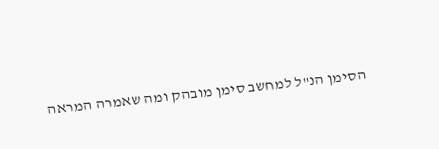הסימן הנ"ל למחשב סימן מובהק ומה שאמרה המראה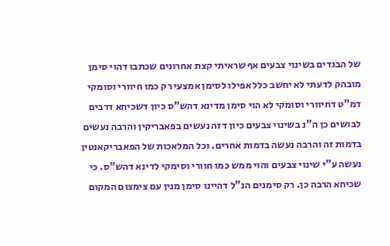של הבגדים בשינוי צבעים אף שראיתי קצת אחרונים שכתבו דהוי סימן מובהק לדעתי לא יחשב כלל אפילו לסימן אמצעי רק כמו חיוורי וסומקי דמ"ט דחיוורי וסומקי לא הוי סימן מדינא דהש"ס כיון דשכיחא דרבים לבושים כן ה"נ בשינוי צבעים כיון דזה נעשים בפאבריקין והרבה נעשים בדמות זה והרבה נעשה בדמות אחרים. וכל המלאכות של הפאבריקאנטין נעשה ע"י שינוי צבעים והוי ממש כמו חוורי וסימקי לדינא דהש"ס. כי שכיחא הרבה כן. רק סימנים הנ"ל דהיינו סימן מנין עם צימצום המקום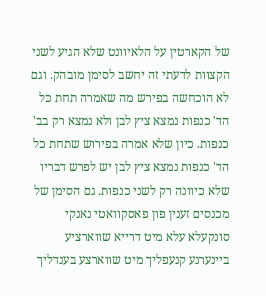של הקארטין על הלאיוונט שלא הגיע לשני הקצוות לדעתי זה יחשב לסימן מובהק. וגם לא הוכחשה בפירש מה שאמרה תחת כל הד' כנפות נמצא ציץ לבן ולא נמצא רק בב' כנפות. כיון שלא אמרה בפירוש שתחת כל הד' כנפות נמצא ציץ לבן יש לפרש דבריו שלא כיוונה רק לשני כנפות. גם הסימן של מכנסים זענין פון פאסקוואטי נאנקי סונקעלא עלא מיט דרייא שווארציע ביינערנע קנעפליך מיט שווארצע בענדליך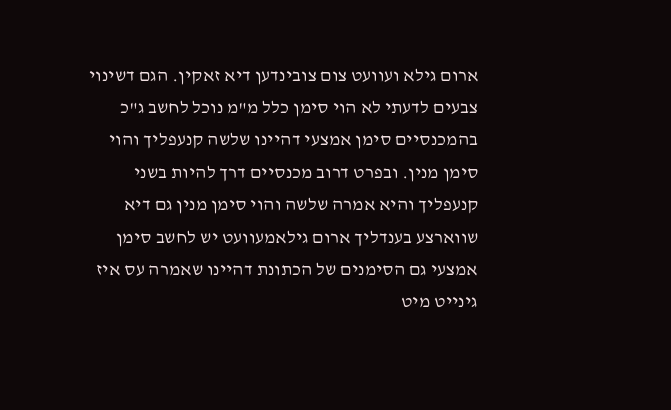ארום גילא ועוועט צום צובינדען דיא זאקין. הגם דשינוי צבעים לדעתי לא הוי סימן כלל מ"מ נוכל לחשב ג"כ בהמכנסיים סימן אמצעי דהיינו שלשה קנעפליך והוי סימן מנין. ובפרט דרוב מכנסיים דרך להיות בשני קנעפליך והיא אמרה שלשה והוי סימן מנין גם דיא שווארצע בענדליך ארום גילאמעוועט יש לחשב סימן אמצעי גם הסימנים של הכתונת דהיינו שאמרה עס איז גינייט מיט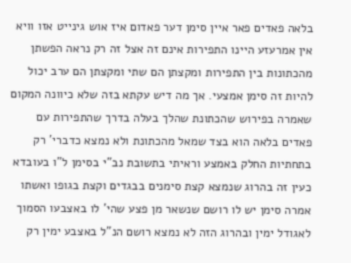בלאה פאדים פאר איין סימן דער פאדום איז אוש גינייט אזו וויא אין אמרעזע היינו התפירות אינם זה אצל זה רק נראה הפשתן מהכתונות בין התפירות ומקצתן הם שתי ומקצתן הם ערב יכול להיות זה סימן אמצעי. אך מה דיש עקתא בזה שלא כיוונה המקום שאמרה בפירוש שהכתונת שהלך בעלה בדרך שהתפירות עם פאדים בלאה הוא בצד שמאל מהכתונת ולא נמצא כדברי' רק בתחתיות החלק באמצע וראיתי בתשובת נב"י בסימן ל"ו בעובדא כעין זה בהרוג שנמצא קצת סימנים בבגדים וקצת בגופו ואשתו אמרה סימן יש לו רושם שנשאר מן פצע שהי' לו באצבעו הסמוך לאגודל ימין ובהרוג הזה לא נמצא רושם הנ"ל באצבע ימין רק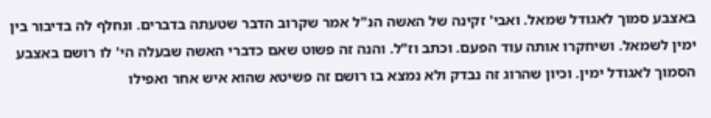באצבע סמוך לאגודל שמאל. ואבי' זקינה של האשה הנ"ל אמר שקרוב הדבר שטעתה בדברים. ונחלף לה בדיבור בין ימין לשמאל. ושיחקרו אותה עוד הפעם. וכתב וז"ל. והנה זה פשוט שאם כדברי האשה שבעלה הי' לו רושם באצבע הסמוך לאגודל ימין. וכיון שהרוג זה נבדק ולא נמצא בו רושם זה פשיטא שהוא איש אחר ואפילו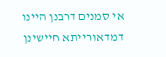אי סמנים דרבנן היינו דמדאורייתא חיישינן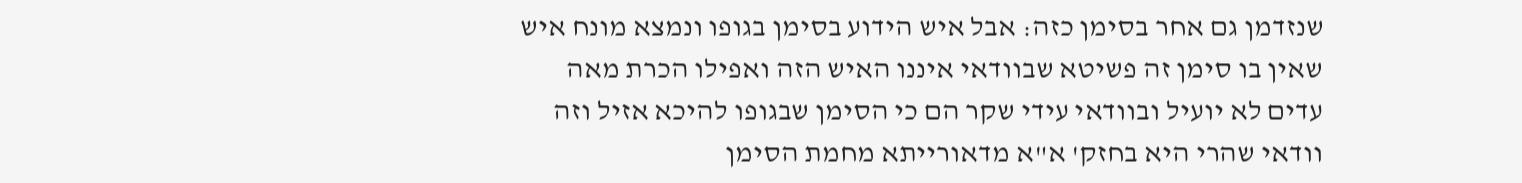שנזדמן גם אחר בסימן כזה: אבל איש הידוע בסימן בגופו ונמצא מונח איש שאין בו סימן זה פשיטא שבוודאי איננו האיש הזה ואפילו הכרת מאה עדים לא יועיל ובוודאי עידי שקר הם כי הסימן שבגופו להיכא אזיל וזה וודאי שהרי היא בחזק' א"א מדאורייתא מחמת הסימן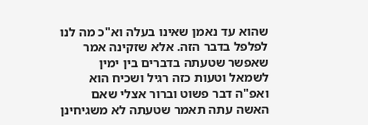שהוא עד נאמן שאינו בעלה וא"כ מה לנו לפלפל בדבר הזה. אלא שזקינה אמר שאפשר שטעתה בדברים בין ימין לשמאל וטעות כזה רגיל ושכיח הוא ואפ"ה דבר פשוט וברור אצלי שאם האשה עתה תאמר שטעתה לא משגיחינן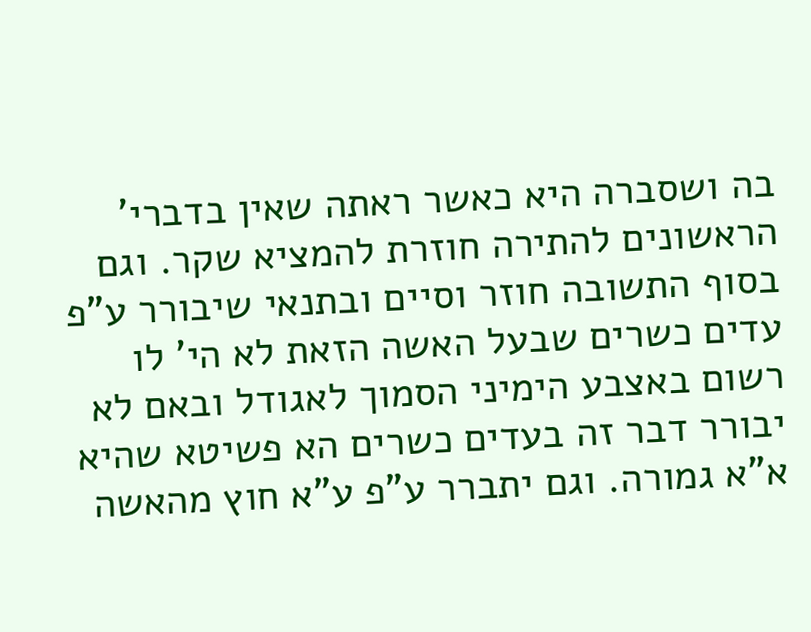בה ושסברה היא כאשר ראתה שאין בדברי' הראשונים להתירה חוזרת להמציא שקר. וגם בסוף התשובה חוזר וסיים ובתנאי שיבורר ע"פ עדים כשרים שבעל האשה הזאת לא הי' לו רשום באצבע הימיני הסמוך לאגודל ובאם לא יבורר דבר זה בעדים כשרים הא פשיטא שהיא א"א גמורה. וגם יתברר ע"פ ע"א חוץ מהאשה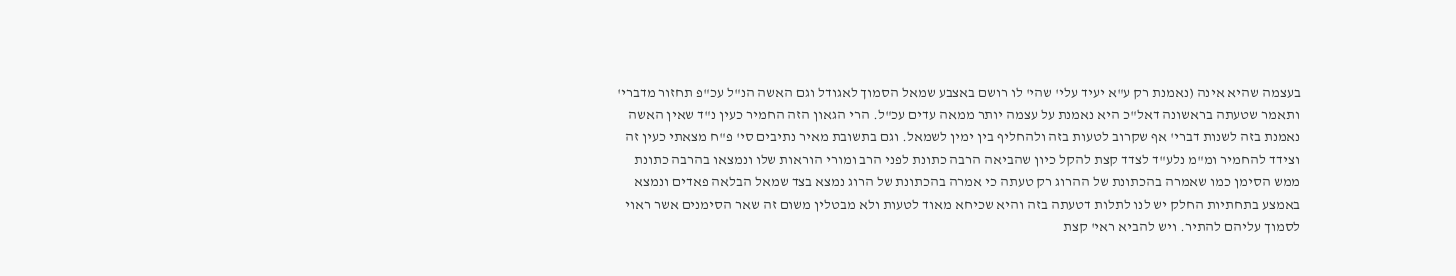בעצמה שהיא אינה (נאמנת רק ע"א יעיד עלי' שהי' לו רושם באצבע שמאל הסמוך לאגודל וגם האשה הנ"ל עכ"פ תחזור מדברי' ותאמר שטעתה בראשונה דאל"כ היא נאמנת על עצמה יותר ממאה עדים עכ"ל. הרי הגאון הזה החמיר כעין נ"ד שאין האשה נאמנת בזה לשנות דברי' אף שקרוב לטעות בזה ולהחליף בין ימין לשמאל. וגם בתשובת מאיר נתיבים סי' פ"ח מצאתי כעין זה וצידד להחמיר ומ"מ נלע"ד לצדד קצת להקל כיון שהביאה הרבה כתונת לפני הרב ומורי הוראות שלו ונמצאו בהרבה כתונת ממש הסימן כמו שאמרה בהכתונת של ההרוג רק טעתה כי אמרה בהכתונת של הרוג נמצא בצד שמאל הבלאה פאדים ונמצא באמצע בתחתיות החלק יש לנו לתלות דטעתה בזה והיא שכיחא מאוד לטעות ולא מבטלין משום זה שאר הסימנים אשר ראוי לסמוך עליהם להתיר. ויש להביא ראי' קצת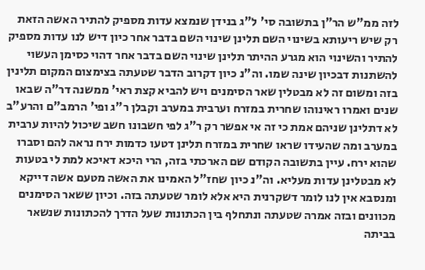לזה ממ"ש הר"ן בתשובה סי' ל"ג בנידן שנמצא עדות מספיק להתיר האשה הזאת רק שיש ריעותא בשינוי השם תלינן שינוי השם בדבר אחר כיון דיש לנו עדות מספיק להתיר והשינוי הוא מגרע ההיתר תלינן שינוי השם בדבר אחר דהוי כסימן העשוי להשתנות דבכיון שינה שמו. וה"נ כיון דקרוב הדבר שטעתה בצימצום המקום תלינין בזה ומשום זה לא מבטלין שאר הסימנים ויש להביא קצת ראי' ממשנה דר"ה שבאו שנים ואמרו ראינוהו שחרית במזרח וערבית במערב וקבלן ר"ג ופי' הרמב"ם והרע"ב לא דתלינן שניהם אמת כי זה אי אפשר רק ר"ג לפי חשבונו חשב שיכול להיות ערבית במערב ומה שהעידו שראו שחרית במזרח תלינן דטעו כדמות ירח נראה להם וסברו שהוא ירח. עיין בתשובה הקודם שם הארכתי בזה, הרי היכא דאיכא למת לי בטעות לא מבטלינן עדות מעליא. וה"נ כיון שחז"ל האמינו את האשה מטעם אשה דייקא ומנסבא אין לנו לומר דשקרנית היא אלא לומר שטעתה בזה. וכיון ששאר הסימנים מכוונים ובזה אמרה שטעתה ונתחלף בין הכתונות שעל הדרך להכתונות שנשאר בביתה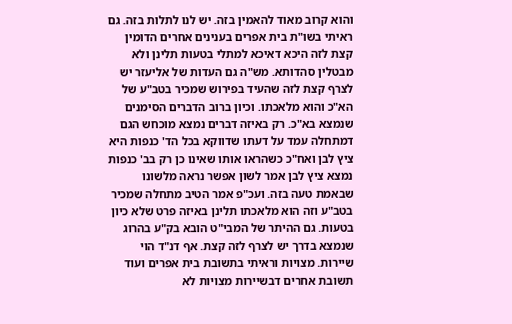והוא קרוב מאוד להאמין בזה. יש לנו לתלות בזה. גם ראיתי בשו"ת בית אפרים בענינים אחרים הדומין קצת לזה היכא דאיכא למתלי בטעות תלינן ולא מבטלין סהדותא. מש"ה גם העדות של אליעזר יש לצרף קצת לזה שהעיד בפירוש שמכיר בטב"ע של הא"כ והוא מלאכתו. וכיון ברוב הדברים הסימנים שנמצא בא"כ. רק באיזה דברים נמצא מוכחש הגם דמתחלה עמד על דעתו שדווקא בכל הד' כנפות היא ציץ לבן ואח"כ כשהראו אותו שאינו כן רק בב' כנפות נמצא ציץ לבן אמר לשון אפשר נראה מלשונו שבאמת טעה בזה. ועכ"פ אמר הטיב מתחלה שמכיר בטב"ע וזה הוא מלאכתו תלינן באיזה פרט שלא כיון בטעות. גם ההיתר של המבי"ט הובא בק"ע בהרוג שנמצא בדרך יש לצרף לזה קצת. אף דנ"ד הוי שיירות. מצויות וראיתי בתשובת בית אפרים ועוד תשובת אחרים דבשיירות מצויות לא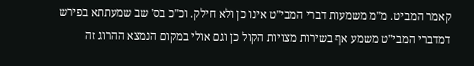קאמר המביט. מ"מ משמעות דברי המבי"ט אינו כן ולא חילק. וכ"כ בס' שב שמעתתא בפירש דמדברי המבי"ט משמע אף בשירות מצויות הקול כן וגם אולי במקום הנמצא ההרוג זה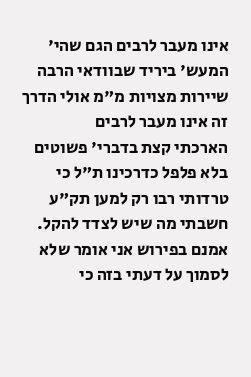אינו מעבר לרבים הגם שהי' המעש' ביריד שבוודאי הרבה שיירות מצויות מ"מ אולי הדרך זה אינו מעבר לרבים
הארכתי קצת בדברי' פשוטים בלא פלפל כדרכינו ת"ל כי טרדותי רבו רק למען תק"ע חשבתי מה שיש לצדד להקל. אמנם בפירוש אני אומר שלא לסמוך על דעתי בזה כי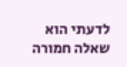לדעתי הוא שאלה חמורה